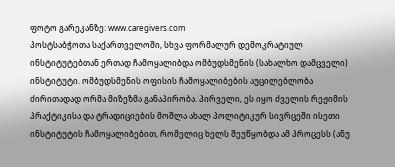ფოტო გარეკანზე: www.caregivers.com
პოსტსაბჭოთა საქართველოში, სხვა ფორმალურ დემოკრატიულ ინსტიტუტებთან ერთად ჩამოყალიბდა ომბუდსმენის (სახალხო დამცველი) ინსტიტუტი. ომბუდსმენის ოფისის ჩამოყალიბების აუცილებლობა ძირითადად ორმა მიზეზმა განაპირობა. პირველი, ეს იყო ძველის რეჟიმის პრაქტიკისა და ტრადიციების მოშლა ახალ პოლიტიკურ სივრცეში ისეთი ინსტიტუტის ჩამოყალიბებით, რომელიც ხელს შეუწყობდა ამ პროცესს (ანუ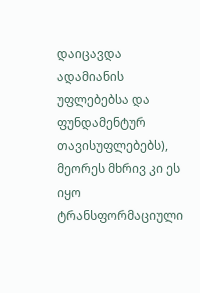დაიცავდა ადამიანის უფლებებსა და ფუნდამენტურ თავისუფლებებს), მეორეს მხრივ კი ეს იყო ტრანსფორმაციული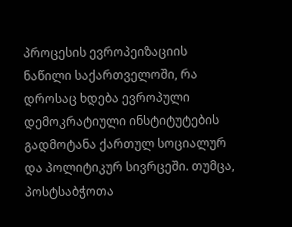პროცესის ევროპეიზაციის ნაწილი საქართველოში, რა დროსაც ხდება ევროპული დემოკრატიული ინსტიტუტების გადმოტანა ქართულ სოციალურ და პოლიტიკურ სივრცეში. თუმცა, პოსტსაბჭოთა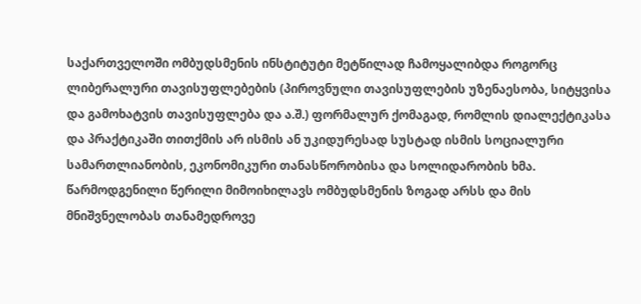საქართველოში ომბუდსმენის ინსტიტუტი მეტწილად ჩამოყალიბდა როგორც ლიბერალური თავისუფლებების (პიროვნული თავისუფლების უზენაესობა, სიტყვისა და გამოხატვის თავისუფლება და ა.შ.) ფორმალურ ქომაგად, რომლის დიალექტიკასა და პრაქტიკაში თითქმის არ ისმის ან უკიდურესად სუსტად ისმის სოციალური სამართლიანობის, ეკონომიკური თანასწორობისა და სოლიდარობის ხმა. წარმოდგენილი წერილი მიმოიხილავს ომბუდსმენის ზოგად არსს და მის მნიშვნელობას თანამედროვე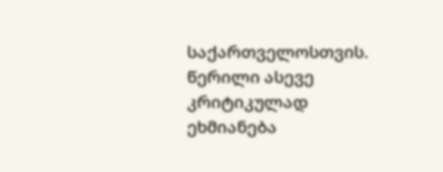საქართველოსთვის. წერილი ასევე კრიტიკულად ეხმიანება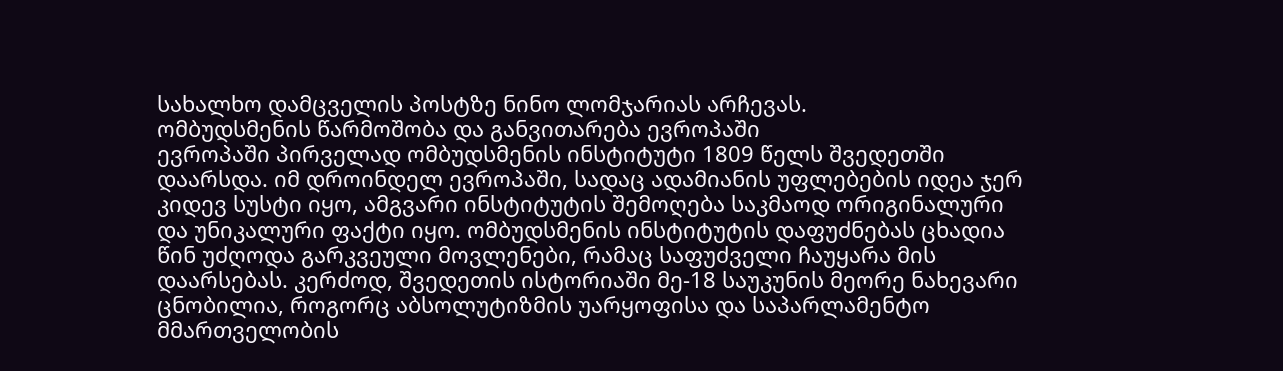სახალხო დამცველის პოსტზე ნინო ლომჯარიას არჩევას.
ომბუდსმენის წარმოშობა და განვითარება ევროპაში
ევროპაში პირველად ომბუდსმენის ინსტიტუტი 1809 წელს შვედეთში დაარსდა. იმ დროინდელ ევროპაში, სადაც ადამიანის უფლებების იდეა ჯერ კიდევ სუსტი იყო, ამგვარი ინსტიტუტის შემოღება საკმაოდ ორიგინალური და უნიკალური ფაქტი იყო. ომბუდსმენის ინსტიტუტის დაფუძნებას ცხადია წინ უძღოდა გარკვეული მოვლენები, რამაც საფუძველი ჩაუყარა მის დაარსებას. კერძოდ, შვედეთის ისტორიაში მე-18 საუკუნის მეორე ნახევარი ცნობილია, როგორც აბსოლუტიზმის უარყოფისა და საპარლამენტო მმართველობის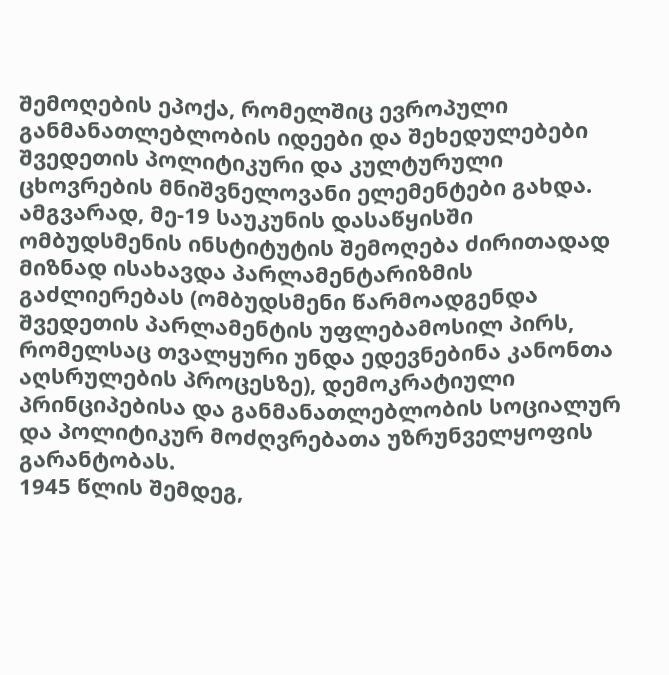შემოღების ეპოქა, რომელშიც ევროპული განმანათლებლობის იდეები და შეხედულებები შვედეთის პოლიტიკური და კულტურული ცხოვრების მნიშვნელოვანი ელემენტები გახდა. ამგვარად, მე-19 საუკუნის დასაწყისში ომბუდსმენის ინსტიტუტის შემოღება ძირითადად მიზნად ისახავდა პარლამენტარიზმის გაძლიერებას (ომბუდსმენი წარმოადგენდა შვედეთის პარლამენტის უფლებამოსილ პირს, რომელსაც თვალყური უნდა ედევნებინა კანონთა აღსრულების პროცესზე), დემოკრატიული პრინციპებისა და განმანათლებლობის სოციალურ და პოლიტიკურ მოძღვრებათა უზრუნველყოფის გარანტობას.
1945 წლის შემდეგ,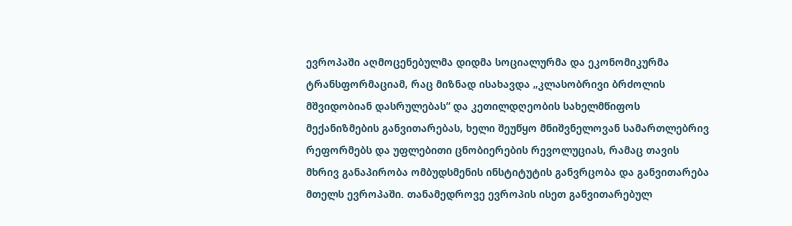ევროპაში აღმოცენებულმა დიდმა სოციალურმა და ეკონომიკურმა ტრანსფორმაციამ, რაც მიზნად ისახავდა „კლასობრივი ბრძოლის მშვიდობიან დასრულებას“ და კეთილდღეობის სახელმწიფოს მექანიზმების განვითარებას, ხელი შეუწყო მნიშვნელოვან სამართლებრივ რეფორმებს და უფლებითი ცნობიერების რევოლუციას, რამაც თავის მხრივ განაპირობა ომბუდსმენის ინსტიტუტის განვრცობა და განვითარება მთელს ევროპაში. თანამედროვე ევროპის ისეთ განვითარებულ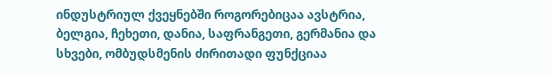ინდუსტრიულ ქვეყნებში როგორებიცაა ავსტრია, ბელგია, ჩეხეთი, დანია, საფრანგეთი, გერმანია და სხვები, ომბუდსმენის ძირითადი ფუნქციაა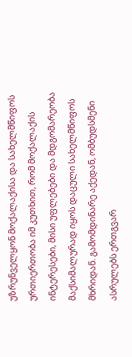უზრუნველყონ მოქალაქისა და სახელმწიფოს ურთიერთობა იმ კუთხით, რომ მოქალაქის ინტერესები, მისი უფლებები და მდგომარეობა მაქსიმალურად იყოს დაცული სახელმწიფოს მხრიდან. გამომდინარე აქედან, ომბუდსმენი ასრულებს ერთგვარ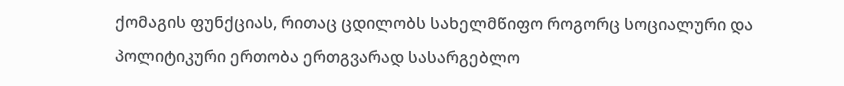ქომაგის ფუნქციას, რითაც ცდილობს სახელმწიფო როგორც სოციალური და პოლიტიკური ერთობა ერთგვარად სასარგებლო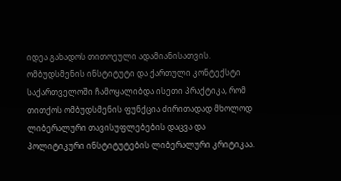იდეა გახადოს თითოეული ადამიანისათვის.
ომბუდსმენის ინსტიტუტი და ქართული კონტექსტი
საქართველოში ჩამოყალიბდა ისეთი პრაქტიკა, რომ თითქოს ომბუდსმენის ფუნქცია ძირითადად მხოლოდ ლიბერალური თავისუფლებების დაცვა და პოლიტიკური ინსტიტუტების ლიბერალური კრიტიკაა.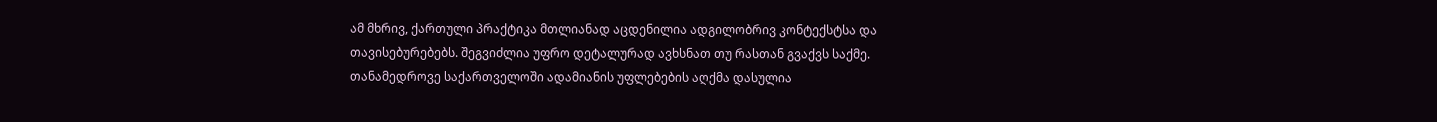ამ მხრივ, ქართული პრაქტიკა მთლიანად აცდენილია ადგილობრივ კონტექსტსა და თავისებურებებს. შეგვიძლია უფრო დეტალურად ავხსნათ თუ რასთან გვაქვს საქმე. თანამედროვე საქართველოში ადამიანის უფლებების აღქმა დასულია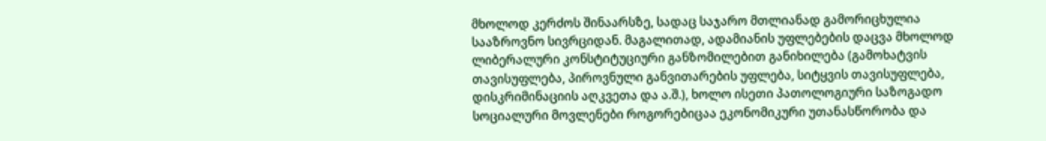მხოლოდ კერძოს შინაარსზე, სადაც საჯარო მთლიანად გამორიცხულია სააზროვნო სივრციდან. მაგალითად, ადამიანის უფლებების დაცვა მხოლოდ ლიბერალური კონსტიტუციური განზომილებით განიხილება (გამოხატვის თავისუფლება, პიროვნული განვითარების უფლება, სიტყვის თავისუფლება, დისკრიმინაციის აღკვეთა და ა.შ.), ხოლო ისეთი პათოლოგიური საზოგადო სოციალური მოვლენები როგორებიცაა ეკონომიკური უთანასწორობა და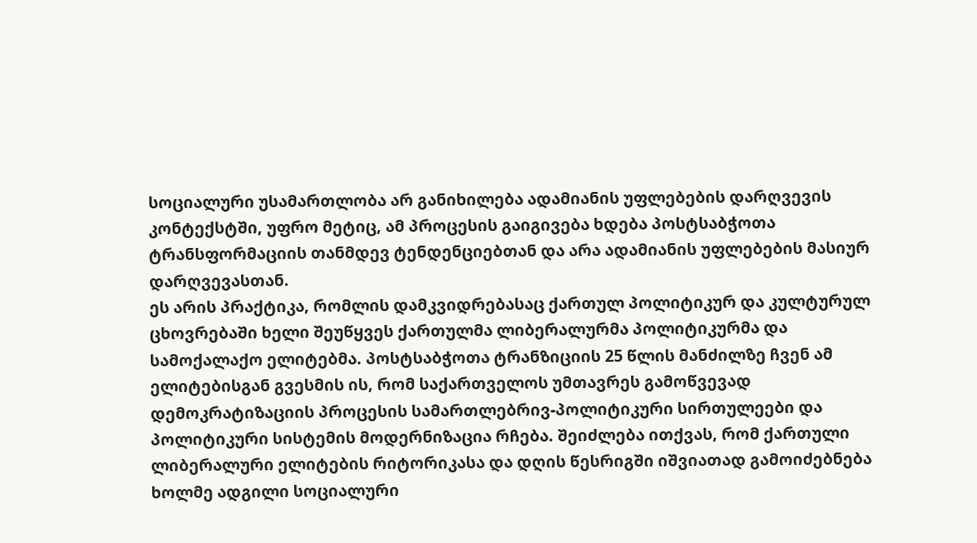სოციალური უსამართლობა არ განიხილება ადამიანის უფლებების დარღვევის კონტექსტში, უფრო მეტიც, ამ პროცესის გაიგივება ხდება პოსტსაბჭოთა ტრანსფორმაციის თანმდევ ტენდენციებთან და არა ადამიანის უფლებების მასიურ დარღვევასთან.
ეს არის პრაქტიკა, რომლის დამკვიდრებასაც ქართულ პოლიტიკურ და კულტურულ ცხოვრებაში ხელი შეუწყვეს ქართულმა ლიბერალურმა პოლიტიკურმა და სამოქალაქო ელიტებმა. პოსტსაბჭოთა ტრანზიციის 25 წლის მანძილზე ჩვენ ამ ელიტებისგან გვესმის ის, რომ საქართველოს უმთავრეს გამოწვევად დემოკრატიზაციის პროცესის სამართლებრივ-პოლიტიკური სირთულეები და პოლიტიკური სისტემის მოდერნიზაცია რჩება. შეიძლება ითქვას, რომ ქართული ლიბერალური ელიტების რიტორიკასა და დღის წესრიგში იშვიათად გამოიძებნება ხოლმე ადგილი სოციალური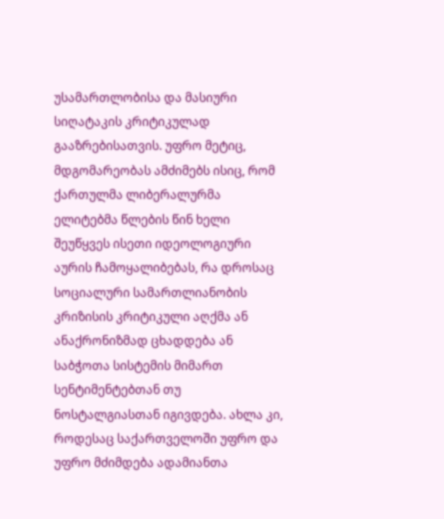უსამართლობისა და მასიური სიღატაკის კრიტიკულად გააზრებისათვის. უფრო მეტიც, მდგომარეობას ამძიმებს ისიც, რომ ქართულმა ლიბერალურმა ელიტებმა წლების წინ ხელი შეუწყვეს ისეთი იდეოლოგიური აურის ჩამოყალიბებას, რა დროსაც სოციალური სამართლიანობის კრიზისის კრიტიკული აღქმა ან ანაქრონიზმად ცხადდება ან საბჭოთა სისტემის მიმართ სენტიმენტებთან თუ ნოსტალგიასთან იგივდება. ახლა კი, როდესაც საქართველოში უფრო და უფრო მძიმდება ადამიანთა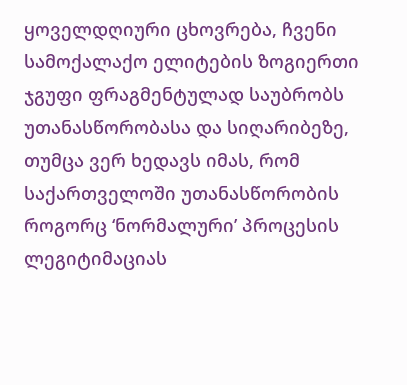ყოველდღიური ცხოვრება, ჩვენი სამოქალაქო ელიტების ზოგიერთი ჯგუფი ფრაგმენტულად საუბრობს უთანასწორობასა და სიღარიბეზე, თუმცა ვერ ხედავს იმას, რომ საქართველოში უთანასწორობის როგორც ‘ნორმალური’ პროცესის ლეგიტიმაციას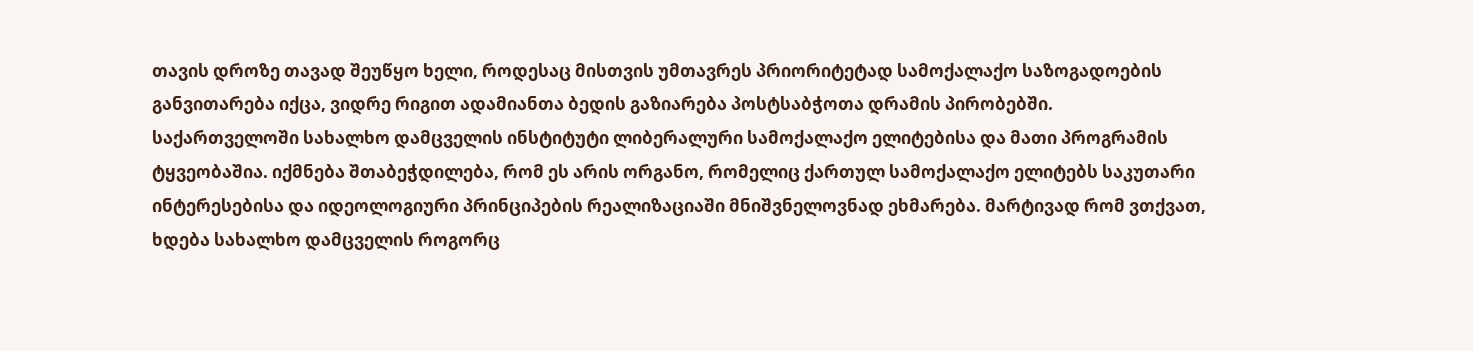თავის დროზე თავად შეუწყო ხელი, როდესაც მისთვის უმთავრეს პრიორიტეტად სამოქალაქო საზოგადოების განვითარება იქცა, ვიდრე რიგით ადამიანთა ბედის გაზიარება პოსტსაბჭოთა დრამის პირობებში.
საქართველოში სახალხო დამცველის ინსტიტუტი ლიბერალური სამოქალაქო ელიტებისა და მათი პროგრამის ტყვეობაშია. იქმნება შთაბეჭდილება, რომ ეს არის ორგანო, რომელიც ქართულ სამოქალაქო ელიტებს საკუთარი ინტერესებისა და იდეოლოგიური პრინციპების რეალიზაციაში მნიშვნელოვნად ეხმარება. მარტივად რომ ვთქვათ, ხდება სახალხო დამცველის როგორც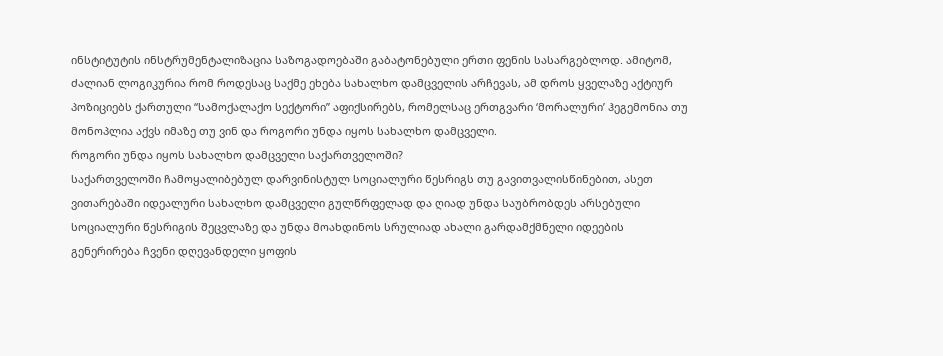ინსტიტუტის ინსტრუმენტალიზაცია საზოგადოებაში გაბატონებული ერთი ფენის სასარგებლოდ. ამიტომ, ძალიან ლოგიკურია რომ როდესაც საქმე ეხება სახალხო დამცველის არჩევას, ამ დროს ყველაზე აქტიურ პოზიციებს ქართული “სამოქალაქო სექტორი” აფიქსირებს, რომელსაც ერთგვარი ‘მორალური’ ჰეგემონია თუ მონოპლია აქვს იმაზე თუ ვინ და როგორი უნდა იყოს სახალხო დამცველი.
როგორი უნდა იყოს სახალხო დამცველი საქართველოში?
საქართველოში ჩამოყალიბებულ დარვინისტულ სოციალური წესრიგს თუ გავითვალისწინებით, ასეთ ვითარებაში იდეალური სახალხო დამცველი გულწრფელად და ღიად უნდა საუბრობდეს არსებული სოციალური წესრიგის შეცვლაზე და უნდა მოახდინოს სრულიად ახალი გარდამქმნელი იდეების გენერირება ჩვენი დღევანდელი ყოფის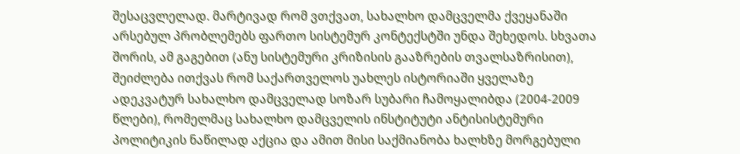შესაცვლელად. მარტივად რომ ვთქვათ, სახალხო დამცველმა ქვეყანაში არსებულ პრობლემებს ფართო სისტემურ კონტექსტში უნდა შეხედოს. სხვათა შორის, ამ გაგებით (ანუ სისტემური კრიზისის გააზრების თვალსაზრისით), შეიძლება ითქვას რომ საქართველოს უახლეს ისტორიაში ყველაზე ადეკვატურ სახალხო დამცველად სოზარ სუბარი ჩამოყალიბდა (2004-2009 წლები), რომელმაც სახალხო დამცველის ინსტიტუტი ანტისისტემური პოლიტიკის ნაწილად აქცია და ამით მისი საქმიანობა ხალხზე მორგებული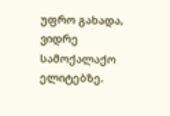უფრო გახადა, ვიდრე სამოქალაქო ელიტებზე.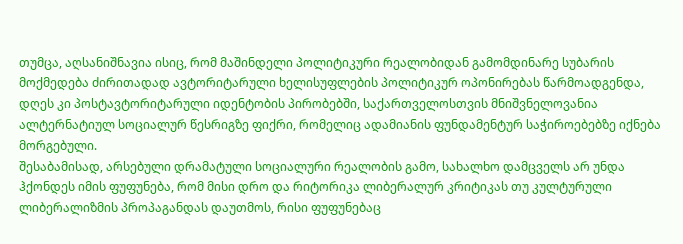თუმცა, აღსანიშნავია ისიც, რომ მაშინდელი პოლიტიკური რეალობიდან გამომდინარე სუბარის მოქმედება ძირითადად ავტორიტარული ხელისუფლების პოლიტიკურ ოპონირებას წარმოადგენდა, დღეს კი პოსტავტორიტარული იდენტობის პირობებში, საქართველოსთვის მნიშვნელოვანია ალტერნატიულ სოციალურ წესრიგზე ფიქრი, რომელიც ადამიანის ფუნდამენტურ საჭიროებებზე იქნება მორგებული.
შესაბამისად, არსებული დრამატული სოციალური რეალობის გამო, სახალხო დამცველს არ უნდა ჰქონდეს იმის ფუფუნება, რომ მისი დრო და რიტორიკა ლიბერალურ კრიტიკას თუ კულტურული ლიბერალიზმის პროპაგანდას დაუთმოს, რისი ფუფუნებაც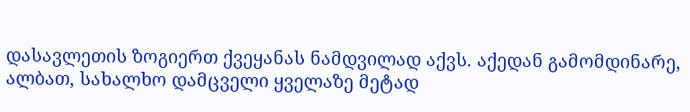დასავლეთის ზოგიერთ ქვეყანას ნამდვილად აქვს. აქედან გამომდინარე, ალბათ, სახალხო დამცველი ყველაზე მეტად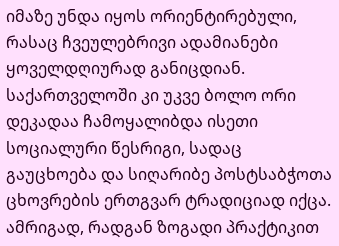იმაზე უნდა იყოს ორიენტირებული, რასაც ჩვეულებრივი ადამიანები ყოველდღიურად განიცდიან. საქართველოში კი უკვე ბოლო ორი დეკადაა ჩამოყალიბდა ისეთი სოციალური წესრიგი, სადაც გაუცხოება და სიღარიბე პოსტსაბჭოთა ცხოვრების ერთგვარ ტრადიციად იქცა. ამრიგად, რადგან ზოგადი პრაქტიკით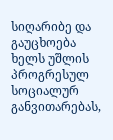სიღარიბე და გაუცხოება ხელს უშლის პროგრესულ სოციალურ განვითარებას,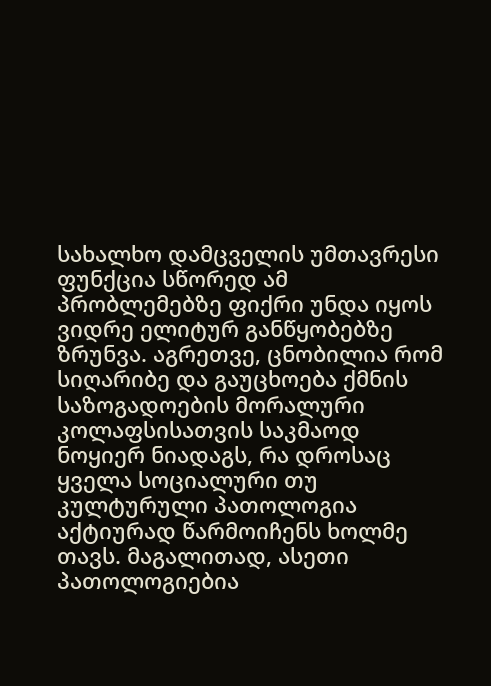სახალხო დამცველის უმთავრესი ფუნქცია სწორედ ამ პრობლემებზე ფიქრი უნდა იყოს ვიდრე ელიტურ განწყობებზე ზრუნვა. აგრეთვე, ცნობილია რომ სიღარიბე და გაუცხოება ქმნის საზოგადოების მორალური კოლაფსისათვის საკმაოდ ნოყიერ ნიადაგს, რა დროსაც ყველა სოციალური თუ კულტურული პათოლოგია აქტიურად წარმოიჩენს ხოლმე თავს. მაგალითად, ასეთი პათოლოგიებია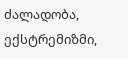ძალადობა, ექსტრემიზმი,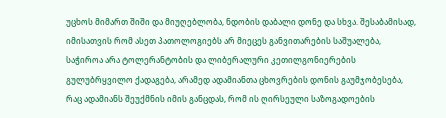უცხოს მიმართ შიში და მიუღებლობა, ნდობის დაბალი დონე და სხვა. შესაბამისად, იმისათვის რომ ასეთ პათოლოგიებს არ მიეცეს განვითარების საშუალება, საჭიროა არა ტოლერანტობის და ლიბერალური კეთილგონიერების გულუბრყვილო ქადაგება, არამედ ადამიანთა ცხოვრების დონის გაუმჯობესება, რაც ადამიანს შეუქმნის იმის განცდას, რომ ის ღირსეული საზოგადოების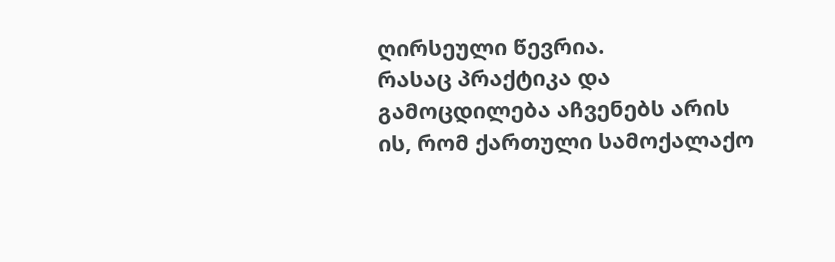ღირსეული წევრია.
რასაც პრაქტიკა და გამოცდილება აჩვენებს არის ის, რომ ქართული სამოქალაქო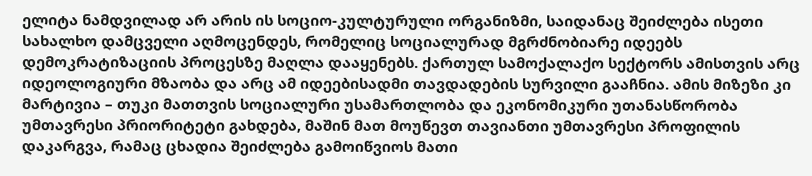ელიტა ნამდვილად არ არის ის სოციო-კულტურული ორგანიზმი, საიდანაც შეიძლება ისეთი სახალხო დამცველი აღმოცენდეს, რომელიც სოციალურად მგრძნობიარე იდეებს დემოკრატიზაციის პროცესზე მაღლა დააყენებს. ქართულ სამოქალაქო სექტორს ამისთვის არც იდეოლოგიური მზაობა და არც ამ იდეებისადმი თავდადების სურვილი გააჩნია. ამის მიზეზი კი მარტივია – თუკი მათთვის სოციალური უსამართლობა და ეკონომიკური უთანასწორობა უმთავრესი პრიორიტეტი გახდება, მაშინ მათ მოუწევთ თავიანთი უმთავრესი პროფილის დაკარგვა, რამაც ცხადია შეიძლება გამოიწვიოს მათი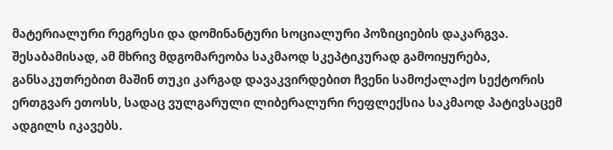მატერიალური რეგრესი და დომინანტური სოციალური პოზიციების დაკარგვა. შესაბამისად, ამ მხრივ მდგომარეობა საკმაოდ სკეპტიკურად გამოიყურება, განსაკუთრებით მაშინ თუკი კარგად დავაკვირდებით ჩვენი სამოქალაქო სექტორის ერთგვარ ეთოსს, სადაც ვულგარული ლიბერალური რეფლექსია საკმაოდ პატივსაცემ ადგილს იკავებს.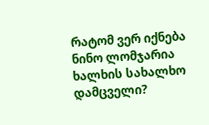რატომ ვერ იქნება ნინო ლომჯარია ხალხის სახალხო დამცველი?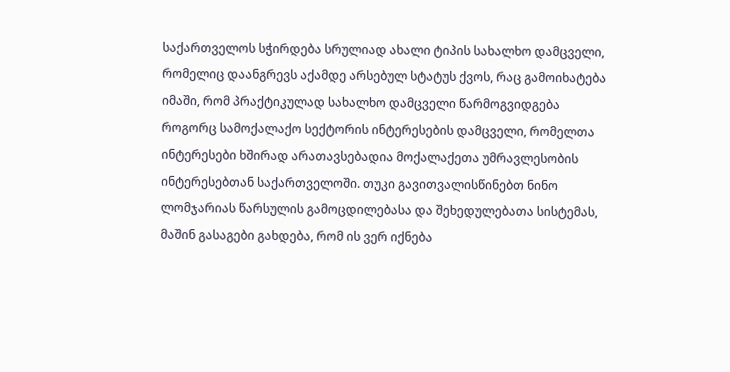საქართველოს სჭირდება სრულიად ახალი ტიპის სახალხო დამცველი, რომელიც დაანგრევს აქამდე არსებულ სტატუს ქვოს, რაც გამოიხატება იმაში, რომ პრაქტიკულად სახალხო დამცველი წარმოგვიდგება როგორც სამოქალაქო სექტორის ინტერესების დამცველი, რომელთა ინტერესები ხშირად არათავსებადია მოქალაქეთა უმრავლესობის ინტერესებთან საქართველოში. თუკი გავითვალისწინებთ ნინო ლომჯარიას წარსულის გამოცდილებასა და შეხედულებათა სისტემას, მაშინ გასაგები გახდება, რომ ის ვერ იქნება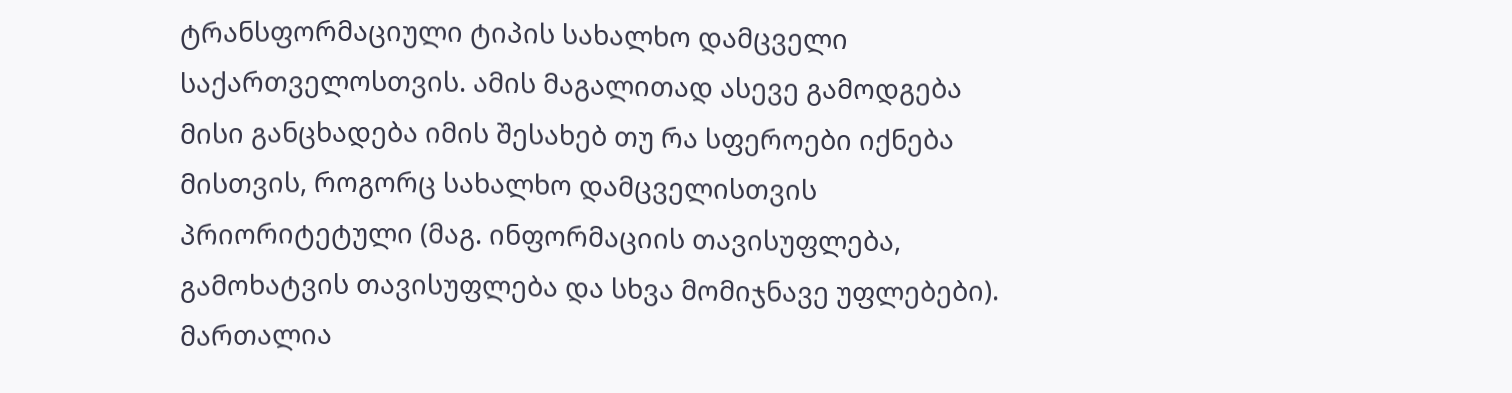ტრანსფორმაციული ტიპის სახალხო დამცველი საქართველოსთვის. ამის მაგალითად ასევე გამოდგება მისი განცხადება იმის შესახებ თუ რა სფეროები იქნება მისთვის, როგორც სახალხო დამცველისთვის პრიორიტეტული (მაგ. ინფორმაციის თავისუფლება, გამოხატვის თავისუფლება და სხვა მომიჯნავე უფლებები). მართალია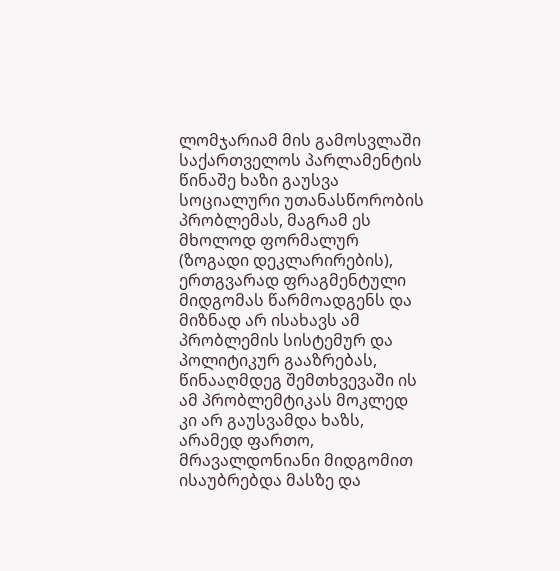ლომჯარიამ მის გამოსვლაში საქართველოს პარლამენტის წინაშე ხაზი გაუსვა სოციალური უთანასწორობის პრობლემას, მაგრამ ეს მხოლოდ ფორმალურ (ზოგადი დეკლარირების), ერთგვარად ფრაგმენტული მიდგომას წარმოადგენს და მიზნად არ ისახავს ამ პრობლემის სისტემურ და პოლიტიკურ გააზრებას, წინააღმდეგ შემთხვევაში ის ამ პრობლემტიკას მოკლედ კი არ გაუსვამდა ხაზს, არამედ ფართო, მრავალდონიანი მიდგომით ისაუბრებდა მასზე და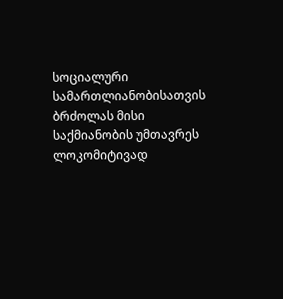სოციალური სამართლიანობისათვის ბრძოლას მისი საქმიანობის უმთავრეს ლოკომიტივად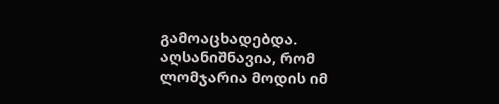გამოაცხადებდა.
აღსანიშნავია, რომ ლომჯარია მოდის იმ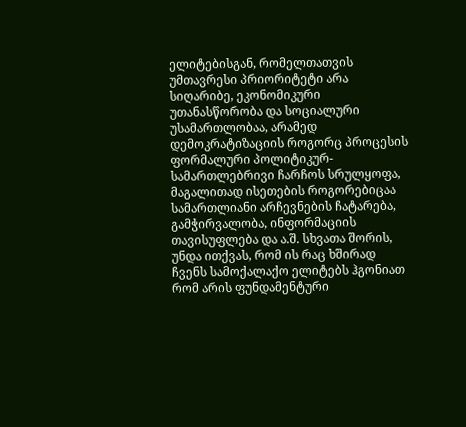ელიტებისგან, რომელთათვის უმთავრესი პრიორიტეტი არა სიღარიბე, ეკონომიკური უთანასწორობა და სოციალური უსამართლობაა, არამედ დემოკრატიზაციის როგორც პროცესის ფორმალური პოლიტიკურ-სამართლებრივი ჩარჩოს სრულყოფა, მაგალითად ისეთების როგორებიცაა სამართლიანი არჩევნების ჩატარება, გამჭირვალობა, ინფორმაციის თავისუფლება და ა.შ. სხვათა შორის, უნდა ითქვას, რომ ის რაც ხშირად ჩვენს სამოქალაქო ელიტებს ჰგონიათ რომ არის ფუნდამენტური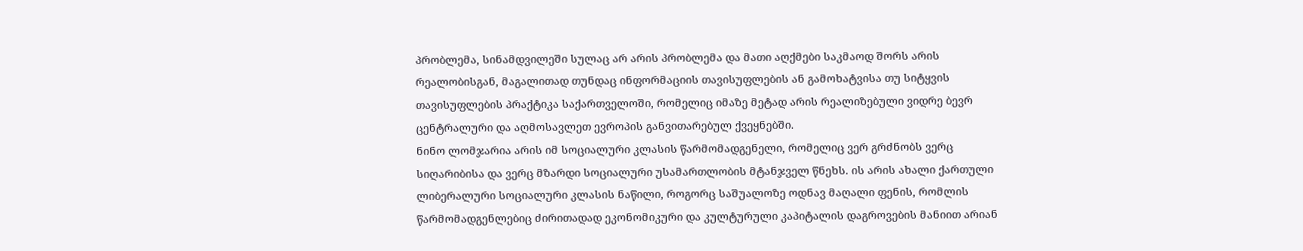პრობლემა, სინამდვილეში სულაც არ არის პრობლემა და მათი აღქმები საკმაოდ შორს არის რეალობისგან, მაგალითად თუნდაც ინფორმაციის თავისუფლების ან გამოხატვისა თუ სიტყვის თავისუფლების პრაქტიკა საქართველოში, რომელიც იმაზე მეტად არის რეალიზებული ვიდრე ბევრ ცენტრალური და აღმოსავლეთ ევროპის განვითარებულ ქვეყნებში.
ნინო ლომჯარია არის იმ სოციალური კლასის წარმომადგენელი, რომელიც ვერ გრძნობს ვერც სიღარიბისა და ვერც მზარდი სოციალური უსამართლობის მტანჯველ წნეხს. ის არის ახალი ქართული ლიბერალური სოციალური კლასის ნაწილი, როგორც საშუალოზე ოდნავ მაღალი ფენის, რომლის წარმომადგენლებიც ძირითადად ეკონომიკური და კულტურული კაპიტალის დაგროვების მანიით არიან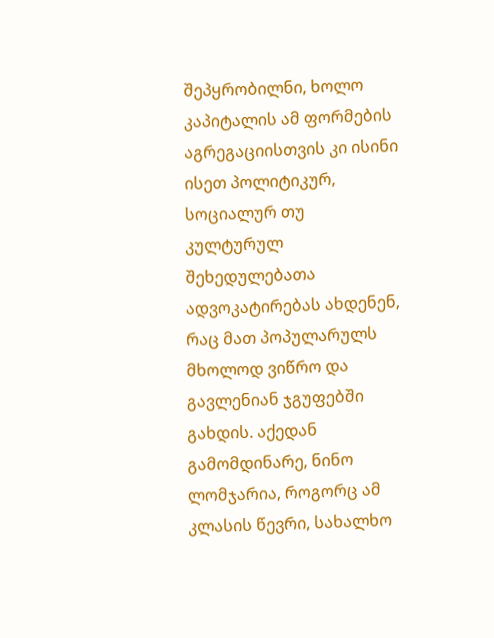შეპყრობილნი, ხოლო კაპიტალის ამ ფორმების აგრეგაციისთვის კი ისინი ისეთ პოლიტიკურ, სოციალურ თუ კულტურულ შეხედულებათა ადვოკატირებას ახდენენ, რაც მათ პოპულარულს მხოლოდ ვიწრო და გავლენიან ჯგუფებში გახდის. აქედან გამომდინარე, ნინო ლომჯარია, როგორც ამ კლასის წევრი, სახალხო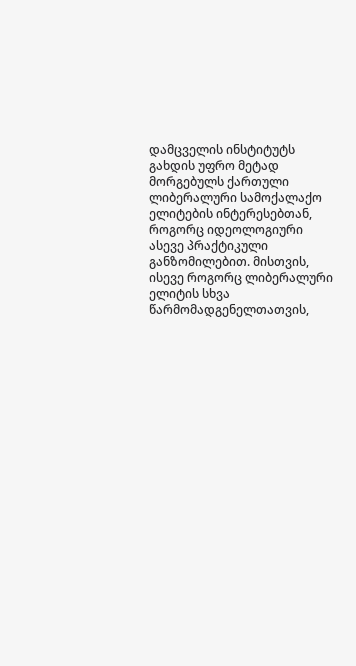დამცველის ინსტიტუტს გახდის უფრო მეტად მორგებულს ქართული ლიბერალური სამოქალაქო ელიტების ინტერესებთან, როგორც იდეოლოგიური ასევე პრაქტიკული განზომილებით. მისთვის, ისევე როგორც ლიბერალური ელიტის სხვა წარმომადგენელთათვის,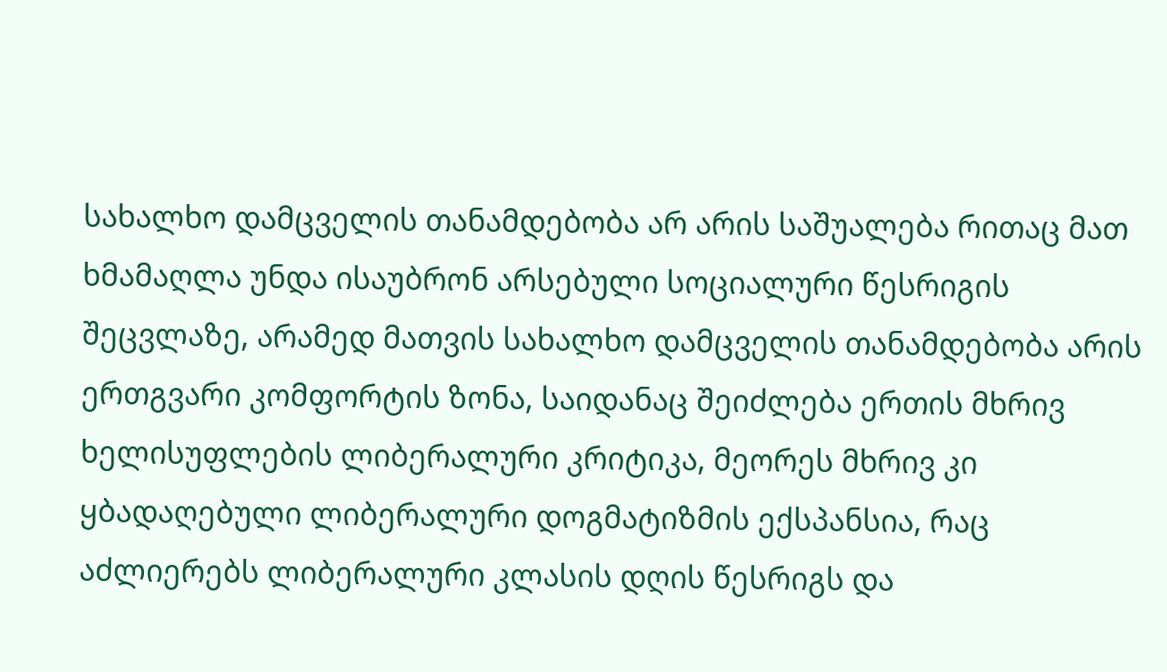სახალხო დამცველის თანამდებობა არ არის საშუალება რითაც მათ ხმამაღლა უნდა ისაუბრონ არსებული სოციალური წესრიგის შეცვლაზე, არამედ მათვის სახალხო დამცველის თანამდებობა არის ერთგვარი კომფორტის ზონა, საიდანაც შეიძლება ერთის მხრივ ხელისუფლების ლიბერალური კრიტიკა, მეორეს მხრივ კი ყბადაღებული ლიბერალური დოგმატიზმის ექსპანსია, რაც აძლიერებს ლიბერალური კლასის დღის წესრიგს და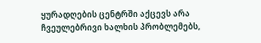ყურადღების ცენტრში აქცევს არა ჩვეულებრივი ხალხის პრობლემებს,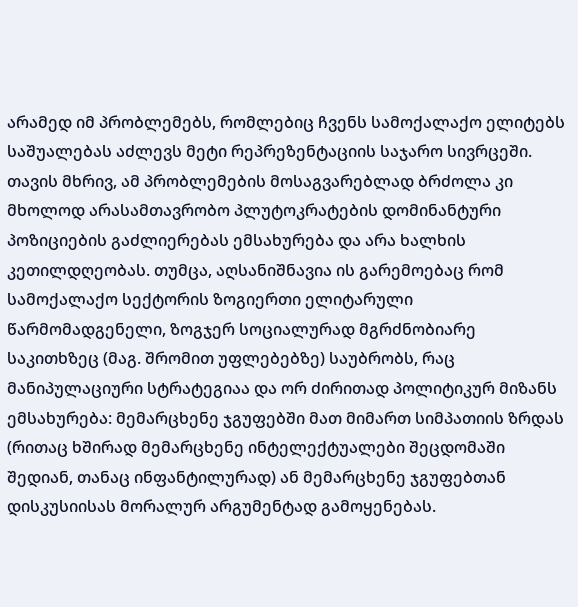არამედ იმ პრობლემებს, რომლებიც ჩვენს სამოქალაქო ელიტებს საშუალებას აძლევს მეტი რეპრეზენტაციის საჯარო სივრცეში. თავის მხრივ, ამ პრობლემების მოსაგვარებლად ბრძოლა კი მხოლოდ არასამთავრობო პლუტოკრატების დომინანტური პოზიციების გაძლიერებას ემსახურება და არა ხალხის კეთილდღეობას. თუმცა, აღსანიშნავია ის გარემოებაც რომ სამოქალაქო სექტორის ზოგიერთი ელიტარული წარმომადგენელი, ზოგჯერ სოციალურად მგრძნობიარე საკითხზეც (მაგ. შრომით უფლებებზე) საუბრობს, რაც მანიპულაციური სტრატეგიაა და ორ ძირითად პოლიტიკურ მიზანს ემსახურება: მემარცხენე ჯგუფებში მათ მიმართ სიმპათიის ზრდას (რითაც ხშირად მემარცხენე ინტელექტუალები შეცდომაში შედიან, თანაც ინფანტილურად) ან მემარცხენე ჯგუფებთან დისკუსიისას მორალურ არგუმენტად გამოყენებას.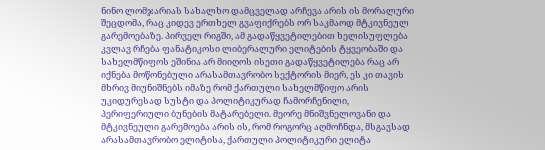ნინო ლომჯარიას სახალხო დამცველად არჩევა არის ის მორალური შეცდომა, რაც კიდევ ერთხელ გვაფიქრებს ორ საკმაოდ მტკივნეულ გარემოებაზე. პირველ რიგში, ამ გადაწყვეტილებით ხელისუფლება კვლავ რჩება ფანატიკოსი ლიბერალური ელიტების ტყვეობაში და სახელმწიფოს ეშინია არ მიიღოს ისეთი გადაწყვეტილება რაც არ იქნება მოწონებული არასამთავრობო სექტორის მიერ, ეს კი თავის მხრივ მიუნიშნებს იმაზე რომ ქართული სახელმწიფო არის უკიდურესად სუსტი და პოლიტიკურად ჩამორჩენილი, პერიფერიული ბუნების მატარებელი. მეორე მნიშვნელოვანი და მტკივნეული გარემოება არის ის, რომ როგორც აღმოჩნდა, მსგავსად არასამთავრობო ელიტისა, ქართული პოლიტიკური ელიტა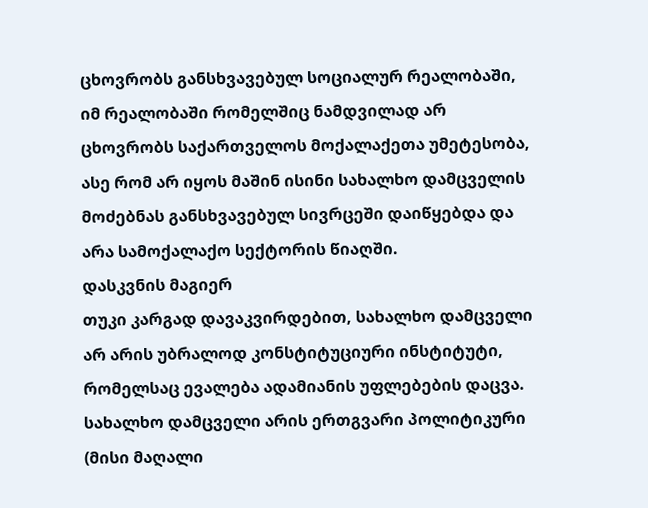ცხოვრობს განსხვავებულ სოციალურ რეალობაში, იმ რეალობაში რომელშიც ნამდვილად არ ცხოვრობს საქართველოს მოქალაქეთა უმეტესობა, ასე რომ არ იყოს მაშინ ისინი სახალხო დამცველის მოძებნას განსხვავებულ სივრცეში დაიწყებდა და არა სამოქალაქო სექტორის წიაღში.
დასკვნის მაგიერ
თუკი კარგად დავაკვირდებით, სახალხო დამცველი არ არის უბრალოდ კონსტიტუციური ინსტიტუტი, რომელსაც ევალება ადამიანის უფლებების დაცვა. სახალხო დამცველი არის ერთგვარი პოლიტიკური (მისი მაღალი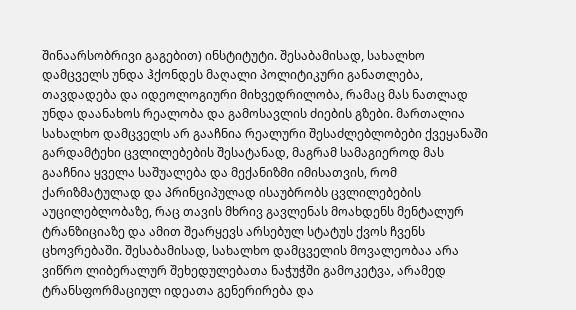შინაარსობრივი გაგებით) ინსტიტუტი. შესაბამისად, სახალხო დამცველს უნდა ჰქონდეს მაღალი პოლიტიკური განათლება, თავდადება და იდეოლოგიური მიხვედრილობა, რამაც მას ნათლად უნდა დაანახოს რეალობა და გამოსავლის ძიების გზები. მართალია სახალხო დამცველს არ გააჩნია რეალური შესაძლებლობები ქვეყანაში გარდამტეხი ცვლილებების შესატანად, მაგრამ სამაგიეროდ მას გააჩნია ყველა საშუალება და მექანიზმი იმისათვის, რომ ქარიზმატულად და პრინციპულად ისაუბრობს ცვლილებების აუცილებლობაზე, რაც თავის მხრივ გავლენას მოახდენს მენტალურ ტრანზიციაზე და ამით შეარყევს არსებულ სტატუს ქვოს ჩვენს ცხოვრებაში. შესაბამისად, სახალხო დამცველის მოვალეობაა არა ვიწრო ლიბერალურ შეხედულებათა ნაჭუჭში გამოკეტვა, არამედ ტრანსფორმაციულ იდეათა გენერირება და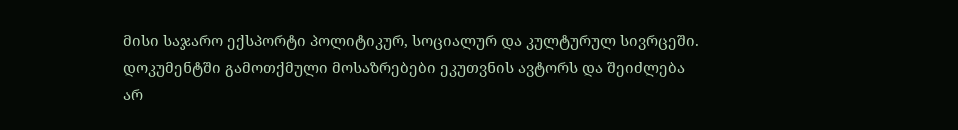მისი საჯარო ექსპორტი პოლიტიკურ, სოციალურ და კულტურულ სივრცეში.
დოკუმენტში გამოთქმული მოსაზრებები ეკუთვნის ავტორს და შეიძლება არ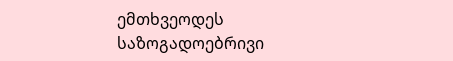ემთხვეოდეს საზოგადოებრივი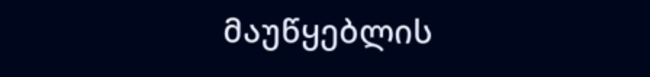მაუწყებლის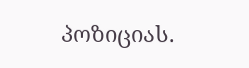პოზიციას.